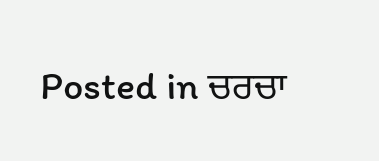Posted in ਚਰਚਾ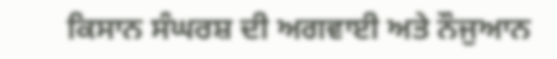ਕਿਸਾਨ ਸੰਘਰਸ਼ ਦੀ ਅਗਵਾਈ ਅਤੇ ਨੌਜੁਆਨ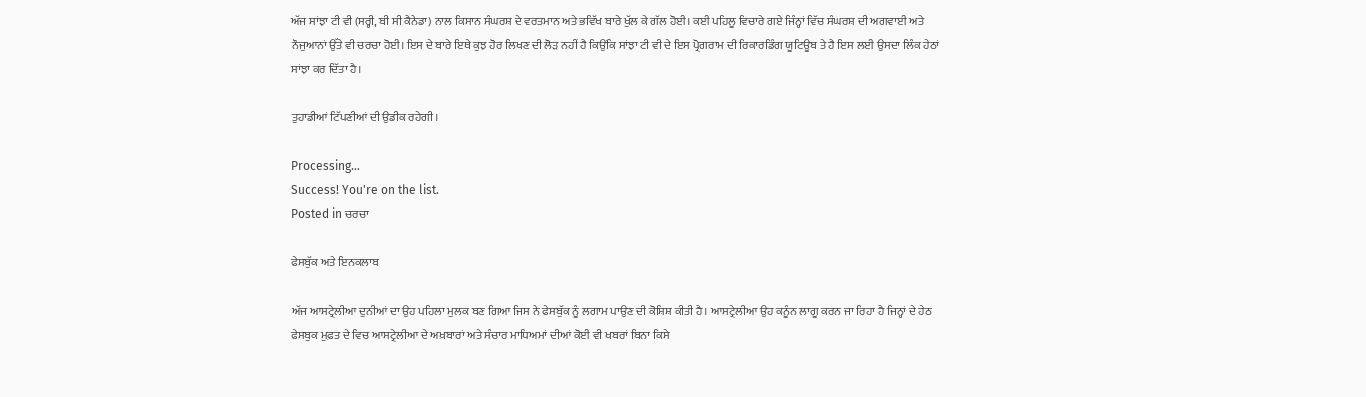ਅੱਜ ਸਾਂਝਾ ਟੀ ਵੀ (ਸਰ੍ਹੀ, ਬੀ ਸੀ ਕੈਨੇਡਾ) ਨਾਲ ਕਿਸਾਨ ਸੰਘਰਸ਼ ਦੇ ਵਰਤਮਾਨ ਅਤੇ ਭਵਿੱਖ ਬਾਰੇ ਖੁੱਲ ਕੇ ਗੱਲ ਹੋਈ। ਕਈ ਪਹਿਲੂ ਵਿਚਾਰੇ ਗਏ ਜਿੰਨ੍ਹਾਂ ਵਿੱਚ ਸੰਘਰਸ਼ ਦੀ ਅਗਵਾਈ ਅਤੇ ਨੌਜੁਆਨਾਂ ਉੱਤੇ ਵੀ ਚਰਚਾ ਹੋਈ। ਇਸ ਦੇ ਬਾਰੇ ਇਥੇ ਕੁਝ ਹੋਰ ਲਿਖਣ ਦੀ ਲੋੜ ਨਹੀਂ ਹੈ ਕਿਉਂਕਿ ਸਾਂਝਾ ਟੀ ਵੀ ਦੇ ਇਸ ਪ੍ਰੋਗਰਾਮ ਦੀ ਰਿਕਾਰਡਿੰਗ ਯੂਟਿਊਬ ਤੇ ਹੈ ਇਸ ਲਈ ਉਸਦਾ ਲਿੰਕ ਹੇਠਾਂ ਸਾਂਝਾ ਕਰ ਦਿੱਤਾ ਹੈ।

ਤੁਹਾਡੀਆਂ ਟਿੱਪਣੀਆਂ ਦੀ ਉਡੀਕ ਰਹੇਗੀ।

Processing…
Success! You're on the list.
Posted in ਚਰਚਾ

ਫੇਸਬੁੱਕ ਅਤੇ ਇਨਕਲਾਬ

ਅੱਜ ਆਸਟ੍ਰੇਲੀਆ ਦੁਨੀਆਂ ਦਾ ਉਹ ਪਹਿਲਾ ਮੁਲਕ ਬਣ ਗਿਆ ਜਿਸ ਨੇ ਫੇਸਬੁੱਕ ਨੂੰ ਲਗਾਮ ਪਾਉਣ ਦੀ ਕੋਸ਼ਿਸ਼ ਕੀਤੀ ਹੈ। ਆਸਟ੍ਰੇਲੀਆ ਉਹ ਕਨੂੰਨ ਲਾਗੂ ਕਰਨ ਜਾ ਰਿਹਾ ਹੈ ਜਿਨ੍ਹਾਂ ਦੇ ਹੇਠ ਫੇਸਬੁਕ ਮੁਫ਼ਤ ਦੇ ਵਿਚ ਆਸਟ੍ਰੇਲੀਆ ਦੇ ਅਖ਼ਬਾਰਾਂ ਅਤੇ ਸੰਚਾਰ ਮਾਧਿਅਮਾਂ ਦੀਆਂ ਕੋਈ ਵੀ ਖਬਰਾਂ ਬਿਨਾ ਕਿਸੇ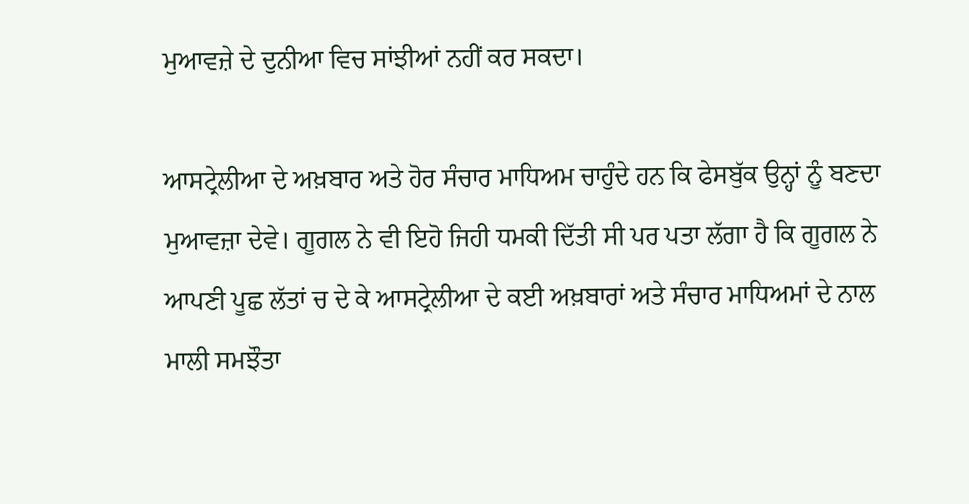ਮੁਆਵਜ਼ੇ ਦੇ ਦੁਨੀਆ ਵਿਚ ਸਾਂਝੀਆਂ ਨਹੀਂ ਕਰ ਸਕਦਾ।

ਆਸਟ੍ਰੇਲੀਆ ਦੇ ਅਖ਼ਬਾਰ ਅਤੇ ਹੋਰ ਸੰਚਾਰ ਮਾਧਿਅਮ ਚਾਹੁੰਦੇ ਹਨ ਕਿ ਫੇਸਬੁੱਕ ਉਨ੍ਹਾਂ ਨੂੰ ਬਣਦਾ ਮੁਆਵਜ਼ਾ ਦੇਵੇ। ਗੂਗਲ ਨੇ ਵੀ ਇਹੋ ਜਿਹੀ ਧਮਕੀ ਦਿੱਤੀ ਸੀ ਪਰ ਪਤਾ ਲੱਗਾ ਹੈ ਕਿ ਗੂਗਲ ਨੇ ਆਪਣੀ ਪੂਛ ਲੱਤਾਂ ਚ ਦੇ ਕੇ ਆਸਟ੍ਰੇਲੀਆ ਦੇ ਕਈ ਅਖ਼ਬਾਰਾਂ ਅਤੇ ਸੰਚਾਰ ਮਾਧਿਅਮਾਂ ਦੇ ਨਾਲ ਮਾਲੀ ਸਮਝੌਤਾ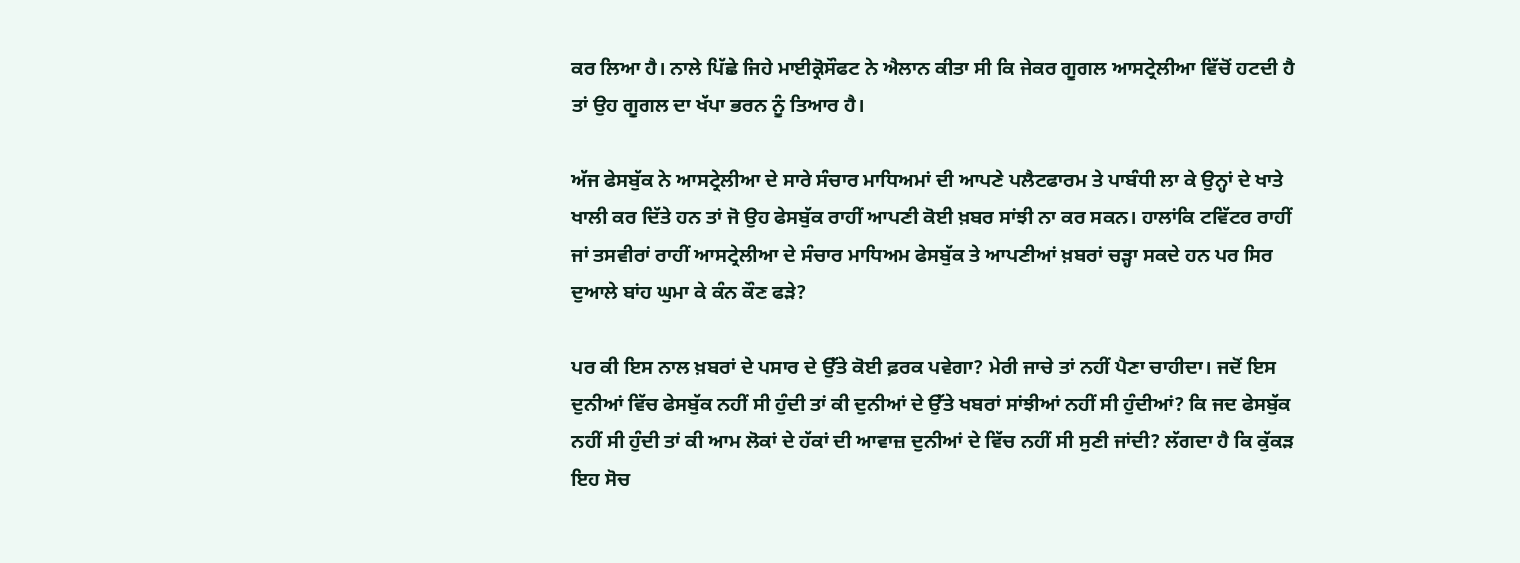ਕਰ ਲਿਆ ਹੈ। ਨਾਲੇ ਪਿੱਛੇ ਜਿਹੇ ਮਾਈਕ੍ਰੋਸੌਫਟ ਨੇ ਐਲਾਨ ਕੀਤਾ ਸੀ ਕਿ ਜੇਕਰ ਗੂਗਲ ਆਸਟ੍ਰੇਲੀਆ ਵਿੱਚੋਂ ਹਟਦੀ ਹੈ ਤਾਂ ਉਹ ਗੂਗਲ ਦਾ ਖੱਪਾ ਭਰਨ ਨੂੰ ਤਿਆਰ ਹੈ।

ਅੱਜ ਫੇਸਬੁੱਕ ਨੇ ਆਸਟ੍ਰੇਲੀਆ ਦੇ ਸਾਰੇ ਸੰਚਾਰ ਮਾਧਿਅਮਾਂ ਦੀ ਆਪਣੇ ਪਲੈਟਫਾਰਮ ਤੇ ਪਾਬੰਧੀ ਲਾ ਕੇ ਉਨ੍ਹਾਂ ਦੇ ਖਾਤੇ ਖਾਲੀ ਕਰ ਦਿੱਤੇ ਹਨ ਤਾਂ ਜੋ ਉਹ ਫੇਸਬੁੱਕ ਰਾਹੀਂ ਆਪਣੀ ਕੋਈ ਖ਼ਬਰ ਸਾਂਝੀ ਨਾ ਕਰ ਸਕਨ। ਹਾਲਾਂਕਿ ਟਵਿੱਟਰ ਰਾਹੀਂ ਜਾਂ ਤਸਵੀਰਾਂ ਰਾਹੀਂ ਆਸਟ੍ਰੇਲੀਆ ਦੇ ਸੰਚਾਰ ਮਾਧਿਅਮ ਫੇਸਬੁੱਕ ਤੇ ਆਪਣੀਆਂ ਖ਼ਬਰਾਂ ਚੜ੍ਹਾ ਸਕਦੇ ਹਨ ਪਰ ਸਿਰ ਦੁਆਲੇ ਬਾਂਹ ਘੁਮਾ ਕੇ ਕੰਨ ਕੌਣ ਫੜੇ?

ਪਰ ਕੀ ਇਸ ਨਾਲ ਖ਼ਬਰਾਂ ਦੇ ਪਸਾਰ ਦੇ ਉੱਤੇ ਕੋਈ ਫ਼ਰਕ ਪਵੇਗਾ? ਮੇਰੀ ਜਾਚੇ ਤਾਂ ਨਹੀਂ ਪੈਣਾ ਚਾਹੀਦਾ। ਜਦੋਂ ਇਸ ਦੁਨੀਆਂ ਵਿੱਚ ਫੇਸਬੁੱਕ ਨਹੀਂ ਸੀ ਹੁੰਦੀ ਤਾਂ ਕੀ ਦੁਨੀਆਂ ਦੇ ਉੱਤੇ ਖਬਰਾਂ ਸਾਂਝੀਆਂ ਨਹੀਂ ਸੀ ਹੁੰਦੀਆਂ? ਕਿ ਜਦ ਫੇਸਬੁੱਕ ਨਹੀਂ ਸੀ ਹੁੰਦੀ ਤਾਂ ਕੀ ਆਮ ਲੋਕਾਂ ਦੇ ਹੱਕਾਂ ਦੀ ਆਵਾਜ਼ ਦੁਨੀਆਂ ਦੇ ਵਿੱਚ ਨਹੀਂ ਸੀ ਸੁਣੀ ਜਾਂਦੀ? ਲੱਗਦਾ ਹੈ ਕਿ ਕੁੱਕੜ ਇਹ ਸੋਚ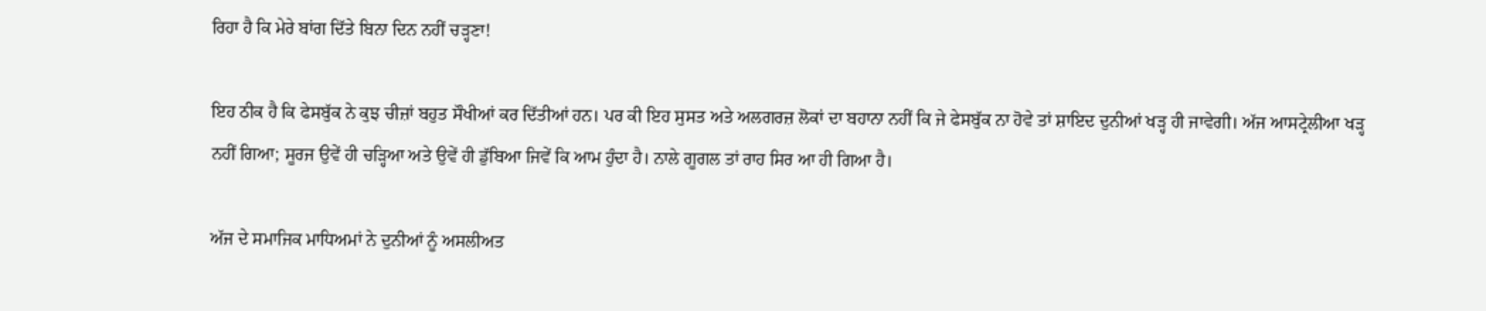ਰਿਹਾ ਹੈ ਕਿ ਮੇਰੇ ਬਾਂਗ ਦਿੱਤੇ ਬਿਨਾ ਦਿਨ ਨਹੀਂ ਚੜ੍ਹਣਾ!

ਇਹ ਠੀਕ ਹੈ ਕਿ ਫੇਸਬੁੱਕ ਨੇ ਕੁਝ ਚੀਜ਼ਾਂ ਬਹੁਤ ਸੌਖੀਆਂ ਕਰ ਦਿੱਤੀਆਂ ਹਨ। ਪਰ ਕੀ ਇਹ ਸੁਸਤ ਅਤੇ ਅਲਗਰਜ਼ ਲੋਕਾਂ ਦਾ ਬਹਾਨਾ ਨਹੀਂ ਕਿ ਜੇ ਫੇਸਬੁੱਕ ਨਾ ਹੋਵੇ ਤਾਂ ਸ਼ਾਇਦ ਦੁਨੀਆਂ ਖੜ੍ਹ ਹੀ ਜਾਵੇਗੀ। ਅੱਜ ਆਸਟ੍ਰੇਲੀਆ ਖੜ੍ਹ ਨਹੀਂ ਗਿਆ; ਸੂਰਜ ਉਵੇਂ ਹੀ ਚੜ੍ਹਿਆ ਅਤੇ ਉਵੇਂ ਹੀ ਡੁੱਬਿਆ ਜਿਵੇਂ ਕਿ ਆਮ ਹੁੰਦਾ ਹੈ। ਨਾਲੇ ਗੂਗਲ ਤਾਂ ਰਾਹ ਸਿਰ ਆ ਹੀ ਗਿਆ ਹੈ।

ਅੱਜ ਦੇ ਸਮਾਜਿਕ ਮਾਧਿਅਮਾਂ ਨੇ ਦੁਨੀਆਂ ਨੂੰ ਅਸਲੀਅਤ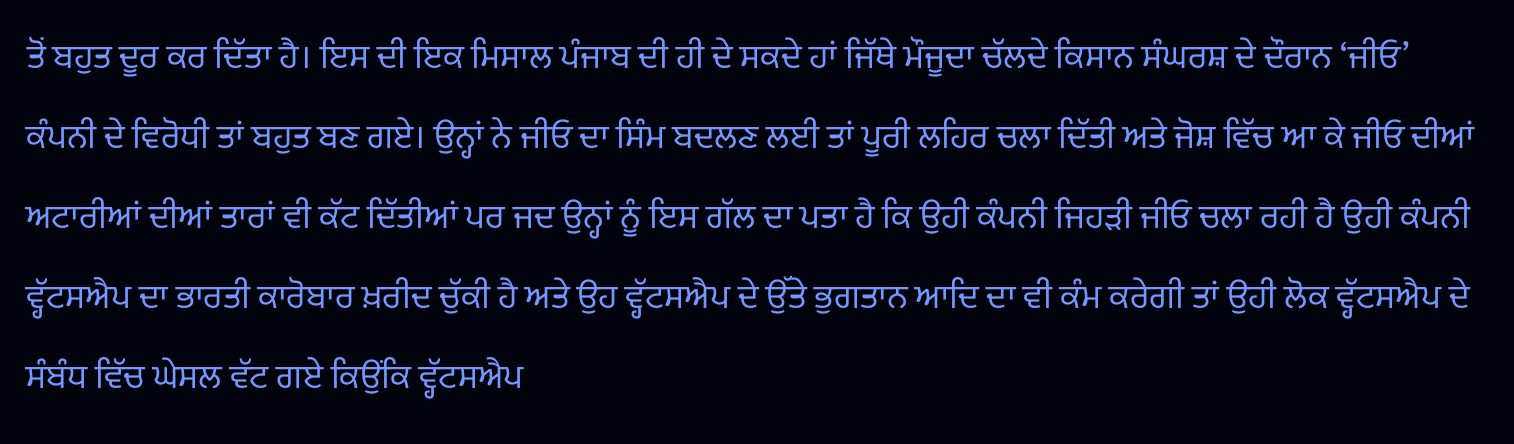ਤੋਂ ਬਹੁਤ ਦੂਰ ਕਰ ਦਿੱਤਾ ਹੈ। ਇਸ ਦੀ ਇਕ ਮਿਸਾਲ ਪੰਜਾਬ ਦੀ ਹੀ ਦੇ ਸਕਦੇ ਹਾਂ ਜਿੱਥੇ ਮੌਜੂਦਾ ਚੱਲਦੇ ਕਿਸਾਨ ਸੰਘਰਸ਼ ਦੇ ਦੌਰਾਨ ‘ਜੀਓ’ ਕੰਪਨੀ ਦੇ ਵਿਰੋਧੀ ਤਾਂ ਬਹੁਤ ਬਣ ਗਏ। ਉਨ੍ਹਾਂ ਨੇ ਜੀਓ ਦਾ ਸਿੰਮ ਬਦਲਣ ਲਈ ਤਾਂ ਪੂਰੀ ਲਹਿਰ ਚਲਾ ਦਿੱਤੀ ਅਤੇ ਜੋਸ਼ ਵਿੱਚ ਆ ਕੇ ਜੀਓ ਦੀਆਂ ਅਟਾਰੀਆਂ ਦੀਆਂ ਤਾਰਾਂ ਵੀ ਕੱਟ ਦਿੱਤੀਆਂ ਪਰ ਜਦ ਉਨ੍ਹਾਂ ਨੂੰ ਇਸ ਗੱਲ ਦਾ ਪਤਾ ਹੈ ਕਿ ਉਹੀ ਕੰਪਨੀ ਜਿਹੜੀ ਜੀਓ ਚਲਾ ਰਹੀ ਹੈ ਉਹੀ ਕੰਪਨੀ ਵ੍ਹੱਟਸਐਪ ਦਾ ਭਾਰਤੀ ਕਾਰੋਬਾਰ ਖ਼ਰੀਦ ਚੁੱਕੀ ਹੈ ਅਤੇ ਉਹ ਵ੍ਹੱਟਸਐਪ ਦੇ ਉੱਤੇ ਭੁਗਤਾਨ ਆਦਿ ਦਾ ਵੀ ਕੰਮ ਕਰੇਗੀ ਤਾਂ ਉਹੀ ਲੋਕ ਵ੍ਹੱਟਸਐਪ ਦੇ ਸੰਬੰਧ ਵਿੱਚ ਘੇਸਲ ਵੱਟ ਗਏ ਕਿਉਂਕਿ ਵ੍ਹੱਟਸਐਪ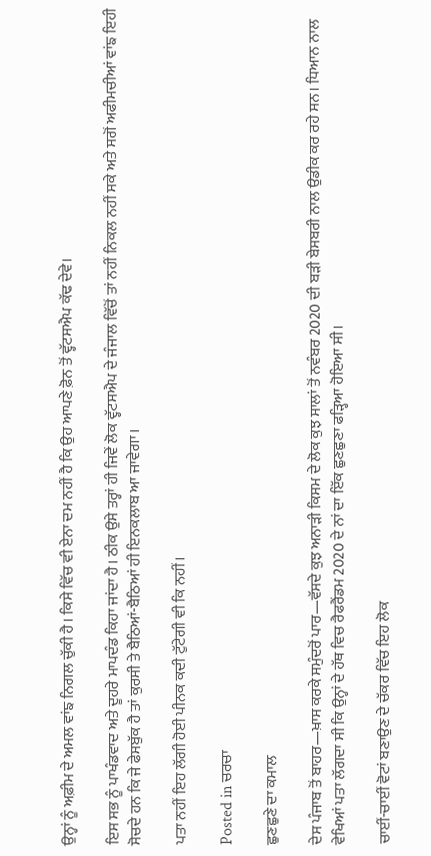ਉਨ੍ਹਾਂ ਨੂੰ ਅਫ਼ੀਮ ਦੇ ਅਮਲ ਵਾਂਙ ਨਿਗਲ ਚੁੱਕੀ ਹੈ। ਕਿਸੇ ਵਿੱਚ ਵੀ ਏਨਾ ਦਮ ਨਹੀਂ ਹੈ ਕਿ ਉਹ ਆਪਣੇ ਫ਼ੋਨ ਤੋਂ ਵ੍ਹੱਟਸਐਪ ਕੱਢ ਦੇਵੇ।

ਇਸ ਸਭ ਨੂੰ ਪਾਖੰਡਵਾਦ ਅਤੇ ਦੂਹਰੇ ਮਾਪਦੰਡ ਕਿਹਾ ਜਾਂਦਾ ਹੈ। ਠੀਕ ਉਸੇ ਤਰ੍ਹਾਂ ਹੀ ਜਿਵੇਂ ਲੋਕ ਵ੍ਹੱਟਸਐਪ ਦੇ ਜੰਜਾਲ ਵਿੱਚੋਂ ਤਾਂ ਨਹੀਂ ਨਿਕਲ ਨਹੀਂ ਸਕੇ ਅਤੇ ਸਗੋਂ ਅਫੀਮਚੀਆਂ ਵਾਂਙ ਇਹੀ  ਸੋਚਦੇ ਹਨ ਕਿ ਜੇ ਫੇਸਬੁੱਕ ਹੈ ਤਾਂ ਕੁਰਸੀ ਤੇ ਬੈਠਿਆਂ-ਬੈਠਿਆਂ ਹੀ ਇਨਕਲਾਬ ਆ ਜਾਵੇਗਾ।

ਪਤਾ ਨਹੀਂ ਇਹ ਲੱਗੀ ਹੋਈ ਪੀਨਕ ਕਦੀ ਟੁੱਟੇਗੀ ਵੀ ਕਿ ਨਹੀਂ।

Posted in ਚਰਚਾ

ਛੁਣਛੁਣੇ ਦਾ ਕਮਾਲ

ਦੇਸ ਪੰਜਾਬ ਤੋਂ ਬਾਹਰ—ਖ਼ਾਸ ਕਰਕੇ ਸਮੁੰਦਰੋਂ ਪਾਰ—ਵੱਸਦੇ ਕੁਝ ਅਨਾੜੀ ਕਿਸਮ ਦੇ ਲੋਕ ਕੁਝ ਸਾਲਾਂ ਤੋਂ ਨਵੰਬਰ 2020 ਦੀ ਬੜੀ ਬੇਸਬਰੀ ਨਾਲ ਉਡੀਕ ਕਰ ਰਹੇ ਸਨ। ਧਿਆਨ ਨਾਲ ਵੇਖਿਆਂ ਪਤਾ ਲੱਗਦਾ ਸੀ ਕਿ ਉਨ੍ਹਾਂ ਦੇ ਹੱਥ ਵਿਚ ਰੈਫਰੈਂਡਮ 2020 ਦੇ ਨਾਂ ਦਾ ਇੱਕ ਛੁਣਛੁਣਾ ਫੜ੍ਹਿਆ ਹੋਇਆ ਸੀ।

ਚਾਈਂ-ਚਾਈਂ ਵੋਟਾਂ ਬਣਾਉਣ ਦੇ ਚੱਕਰ ਵਿੱਚ ਇਹ ਲੋਕ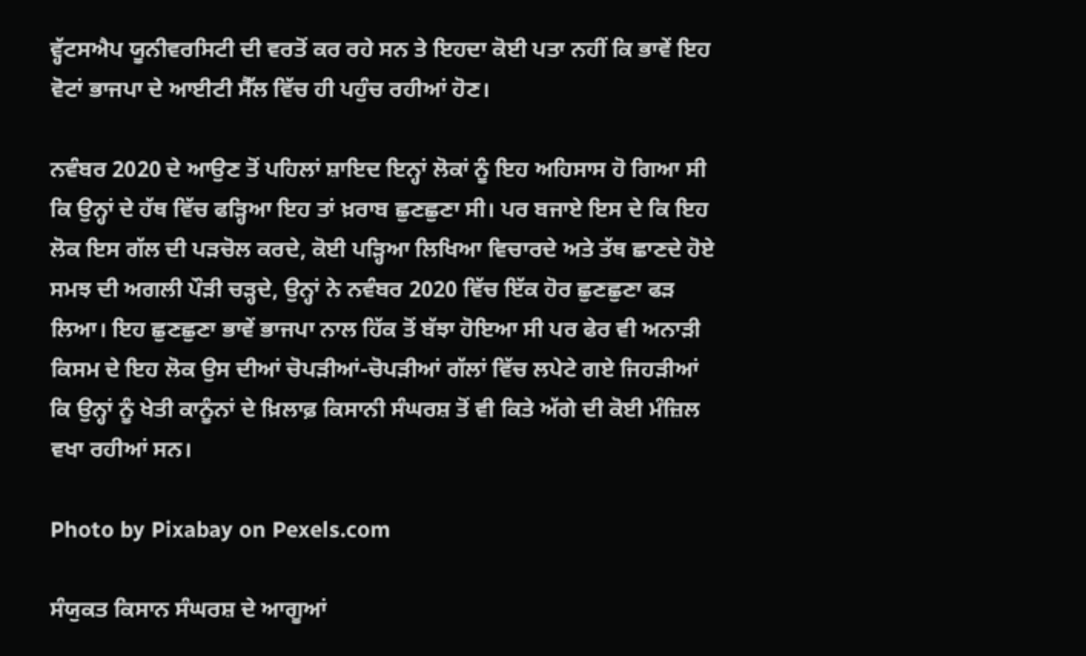ਵ੍ਹੱਟਸਐਪ ਯੂਨੀਵਰਸਿਟੀ ਦੀ ਵਰਤੋਂ ਕਰ ਰਹੇ ਸਨ ਤੇ ਇਹਦਾ ਕੋਈ ਪਤਾ ਨਹੀਂ ਕਿ ਭਾਵੇਂ ਇਹ ਵੋਟਾਂ ਭਾਜਪਾ ਦੇ ਆਈਟੀ ਸੈੱਲ ਵਿੱਚ ਹੀ ਪਹੁੰਚ ਰਹੀਆਂ ਹੋਣ।

ਨਵੰਬਰ 2020 ਦੇ ਆਉਣ ਤੋਂ ਪਹਿਲਾਂ ਸ਼ਾਇਦ ਇਨ੍ਹਾਂ ਲੋਕਾਂ ਨੂੰ ਇਹ ਅਹਿਸਾਸ ਹੋ ਗਿਆ ਸੀ ਕਿ ਉਨ੍ਹਾਂ ਦੇ ਹੱਥ ਵਿੱਚ ਫੜ੍ਹਿਆ ਇਹ ਤਾਂ ਖ਼ਰਾਬ ਛੁਣਛੁਣਾ ਸੀ। ਪਰ ਬਜਾਏ ਇਸ ਦੇ ਕਿ ਇਹ ਲੋਕ ਇਸ ਗੱਲ ਦੀ ਪੜਚੋਲ ਕਰਦੇ, ਕੋਈ ਪੜ੍ਹਿਆ ਲਿਖਿਆ ਵਿਚਾਰਦੇ ਅਤੇ ਤੱਥ ਛਾਣਦੇ ਹੋਏ ਸਮਝ ਦੀ ਅਗਲੀ ਪੌੜੀ ਚੜ੍ਹਦੇ, ਉਨ੍ਹਾਂ ਨੇ ਨਵੰਬਰ 2020 ਵਿੱਚ ਇੱਕ ਹੋਰ ਛੁਣਛੁਣਾ ਫੜ ਲਿਆ। ਇਹ ਛੁਣਛੁਣਾ ਭਾਵੇਂ ਭਾਜਪਾ ਨਾਲ ਹਿੱਕ ਤੋਂ ਬੱਝਾ ਹੋਇਆ ਸੀ ਪਰ ਫੇਰ ਵੀ ਅਨਾੜੀ ਕਿਸਮ ਦੇ ਇਹ ਲੋਕ ਉਸ ਦੀਆਂ ਚੋਪੜੀਆਂ-ਚੋਪੜੀਆਂ ਗੱਲਾਂ ਵਿੱਚ ਲਪੇਟੇ ਗਏ ਜਿਹੜੀਆਂ ਕਿ ਉਨ੍ਹਾਂ ਨੂੰ ਖੇਤੀ ਕਾਨੂੰਨਾਂ ਦੇ ਖ਼ਿਲਾਫ਼ ਕਿਸਾਨੀ ਸੰਘਰਸ਼ ਤੋਂ ਵੀ ਕਿਤੇ ਅੱਗੇ ਦੀ ਕੋਈ ਮੰਜ਼ਿਲ ਵਖਾ ਰਹੀਆਂ ਸਨ।

Photo by Pixabay on Pexels.com

ਸੰਯੁਕਤ ਕਿਸਾਨ ਸੰਘਰਸ਼ ਦੇ ਆਗੂਆਂ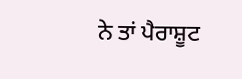ਨੇ ਤਾਂ ਪੈਰਾਸ਼ੂਟ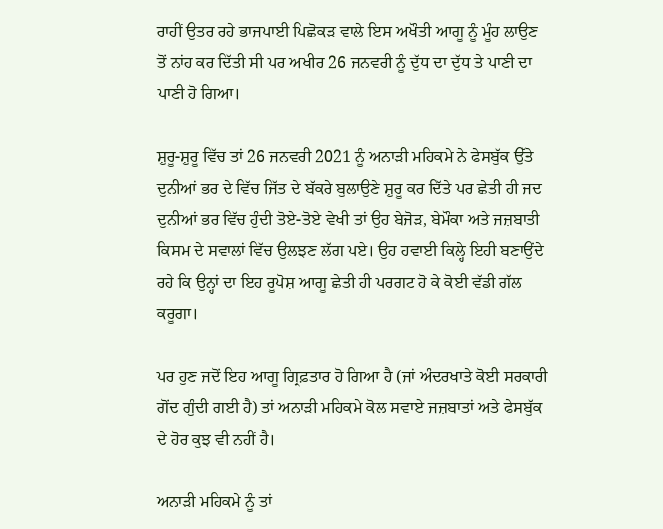ਰਾਹੀਂ ਉਤਰ ਰਹੇ ਭਾਜਪਾਈ ਪਿਛੋਕੜ ਵਾਲੇ ਇਸ ਅਖੌਤੀ ਆਗੂ ਨੂੰ ਮੂੰਹ ਲਾਉਣ ਤੋਂ ਨਾਂਹ ਕਰ ਦਿੱਤੀ ਸੀ ਪਰ ਅਖੀਰ 26 ਜਨਵਰੀ ਨੂੰ ਦੁੱਧ ਦਾ ਦੁੱਧ ਤੇ ਪਾਣੀ ਦਾ ਪਾਣੀ ਹੋ ਗਿਆ।

ਸ਼ੁਰੂ-ਸ਼ੁਰੂ ਵਿੱਚ ਤਾਂ 26 ਜਨਵਰੀ 2021 ਨੂੰ ਅਨਾੜੀ ਮਹਿਕਮੇ ਨੇ ਫੇਸਬੁੱਕ ਉੱਤੇ ਦੁਨੀਆਂ ਭਰ ਦੇ ਵਿੱਚ ਜਿੱਤ ਦੇ ਬੱਕਰੇ ਬੁਲਾਉਣੇ ਸ਼ੁਰੂ ਕਰ ਦਿੱਤੇ ਪਰ ਛੇਤੀ ਹੀ ਜਦ ਦੁਨੀਆਂ ਭਰ ਵਿੱਚ ਹੁੰਦੀ ਤੋਏ-ਤੋਏ ਵੇਖੀ ਤਾਂ ਉਹ ਬੇਜੋੜ, ਬੇਮੌਕਾ ਅਤੇ ਜਜ਼ਬਾਤੀ ਕਿਸਮ ਦੇ ਸਵਾਲਾਂ ਵਿੱਚ ਉਲਝਣ ਲੱਗ ਪਏ। ਉਹ ਹਵਾਈ ਕਿਲ੍ਹੇ ਇਹੀ ਬਣਾਉਂਦੇ ਰਹੇ ਕਿ ਉਨ੍ਹਾਂ ਦਾ ਇਹ ਰੂਪੋਸ਼ ਆਗੂ ਛੇਤੀ ਹੀ ਪਰਗਟ ਹੋ ਕੇ ਕੋਈ ਵੱਡੀ ਗੱਲ ਕਰੂਗਾ।

ਪਰ ਹੁਣ ਜਦੋਂ ਇਹ ਆਗੂ ਗ੍ਰਿਫ਼ਤਾਰ ਹੋ ਗਿਆ ਹੈ (ਜਾਂ ਅੰਦਰਖਾਤੇ ਕੋਈ ਸਰਕਾਰੀ ਗੋਂਦ ਗੁੰਦੀ ਗਈ ਹੈ) ਤਾਂ ਅਨਾੜੀ ਮਹਿਕਮੇ ਕੋਲ ਸਵਾਏ ਜਜ਼ਬਾਤਾਂ ਅਤੇ ਫੇਸਬੁੱਕ ਦੇ ਹੋਰ ਕੁਝ ਵੀ ਨਹੀਂ ਹੈ।

ਅਨਾੜੀ ਮਹਿਕਮੇ ਨੂੰ ਤਾਂ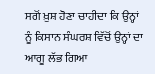ਸਗੋਂ ਖ਼ੁਸ਼ ਹੋਣਾ ਚਾਹੀਦਾ ਕਿ ਉਨ੍ਹਾਂ ਨੂੰ ਕਿਸਾਨ ਸੰਘਰਸ਼ ਵਿੱਚੋਂ ਉਨ੍ਹਾਂ ਦਾ ਆਗੂ ਲੱਭ ਗਿਆ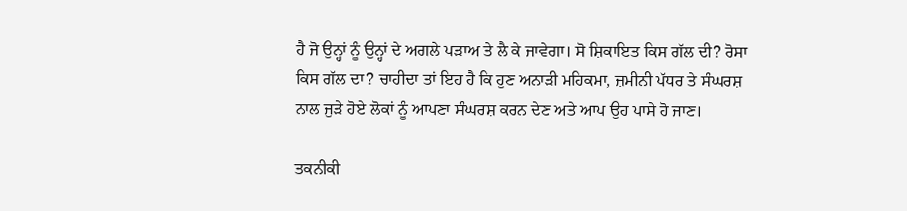ਹੈ ਜੋ ਉਨ੍ਹਾਂ ਨੂੰ ਉਨ੍ਹਾਂ ਦੇ ਅਗਲੇ ਪੜਾਅ ਤੇ ਲੈ ਕੇ ਜਾਵੇਗਾ। ਸੋ ਸ਼ਿਕਾਇਤ ਕਿਸ ਗੱਲ ਦੀ? ਰੋਸਾ ਕਿਸ ਗੱਲ ਦਾ? ਚਾਹੀਦਾ ਤਾਂ ਇਹ ਹੈ ਕਿ ਹੁਣ ਅਨਾੜੀ ਮਹਿਕਮਾ, ਜ਼ਮੀਨੀ ਪੱਧਰ ਤੇ ਸੰਘਰਸ਼ ਨਾਲ ਜੁੜੇ ਹੋਏ ਲੋਕਾਂ ਨੂੰ ਆਪਣਾ ਸੰਘਰਸ਼ ਕਰਨ ਦੇਣ ਅਤੇ ਆਪ ਉਹ ਪਾਸੇ ਹੋ ਜਾਣ।

ਤਕਨੀਕੀ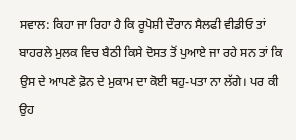ਸਵਾਲ: ਕਿਹਾ ਜਾ ਰਿਹਾ ਹੈ ਕਿ ਰੂਪੋਸ਼ੀ ਦੌਰਾਨ ਸੈਲਫੀ ਵੀਡੀਓ ਤਾਂ ਬਾਹਰਲੇ ਮੁਲਕ ਵਿਚ ਬੈਠੀ ਕਿਸੇ ਦੋਸਤ ਤੋਂ ਪੁਆਏ ਜਾ ਰਹੇ ਸਨ ਤਾਂ ਕਿ ਉਸ ਦੇ ਆਪਣੇ ਫ਼ੋਨ ਦੇ ਮੁਕਾਮ ਦਾ ਕੋਈ ਥਹੁ-ਪਤਾ ਨਾ ਲੱਗੇ। ਪਰ ਕੀ ਉਹ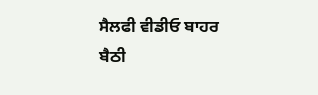ਸੈਲਫੀ ਵੀਡੀਓ ਬਾਹਰ ਬੈਠੀ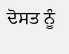ਦੋਸਤ ਨੂੰ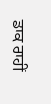ਡਾਕ ਰਾਹੀਂ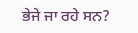ਭੇਜੇ ਜਾ ਰਹੇ ਸਨ?